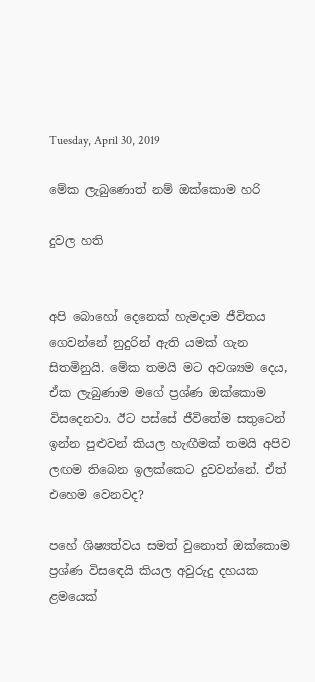Tuesday, April 30, 2019

මේක ලැබුණොත් නම් ඔක්කොම හරි

දුවල හති


අපි බොහෝ දෙනෙක් හැමදාම ජීවිතය ගෙවන්නේ නුදුරින් ඇති යමක් ගැන සිතමිනුයි. මේක තමයි මට අවශ්‍යම දෙය, ඒක ලැබුණාම මගේ ප්‍රශ්ණ ඔක්කොම විසදෙනවා. ඊට පස්සේ ජීවිතේම සතුටෙන් ඉන්න පුළුවන් කියල හැඟීමක් තමයි අපිව ලඟම තිබෙන ඉලක්කෙට දුවවන්නේ. ඒත් එහෙම වෙනවද?

පහේ ශිෂ්‍යත්වය සමත් වුනොත් ඔක්කොම ප්‍රශ්ණ විසඳෙයි කියල අවුරුදු දහයක ළමයෙක්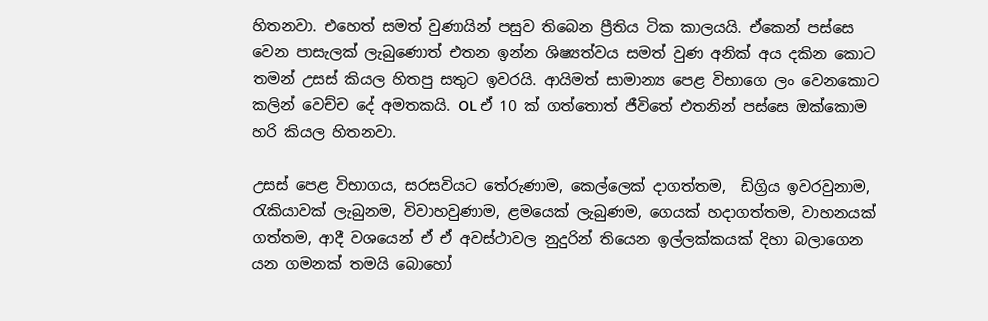හිතනවා. එහෙත් සමත් වුණායින් පසුව තිබෙන ප්‍රීතිය ටික කාලයයි. ඒකෙන් පස්සෙ වෙන පාසැලක් ලැබුණොත් එතන ඉන්න ශිෂ්‍යත්වය සමත් වුණ අනික් අය දකින කොට තමන් උසස් කියල හිතපු සතුට ඉවරයි. ආයිමත් සාමාන්‍ය පෙළ විභාගෙ ලං වෙනකොට කලින් වෙච්ච දේ අමතකයි. OL ඒ 10 ක් ගත්තොත් ජීවිතේ එතනින් පස්සෙ ඔක්කොම හරි කියල හිතනවා.

උසස් පෙළ විභාගය, සරසවියට තේරුණාම, කෙල්ලෙක් දාගත්තම,  ඩිග්‍රිය ඉවරවුනාම, රැකියාවක් ලැබුනම, විවාහවුණාම, ළමයෙක් ලැබුණම, ගෙයක් හදාගත්තම, වාහනයක් ගත්තම, ආදී වශයෙන් ඒ ඒ අවස්ථාවල නුදුරින් තියෙන ඉල්ලක්කයක් දිහා බලාගෙන යන ගමනක් තමයි බොහෝ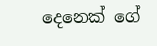දෙනෙක් ගේ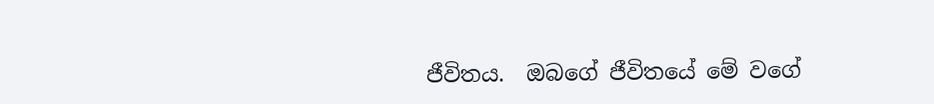ජීවිතය.  ඔබගේ ජීවිතයේ මේ වගේ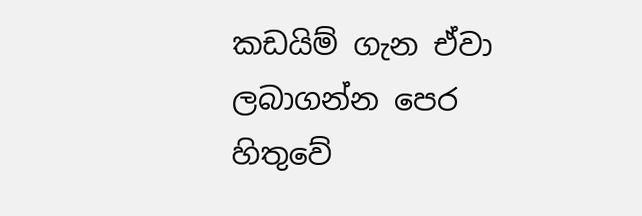කඩයිම් ගැන ඒවා ලබාගන්න පෙර හිතුවේ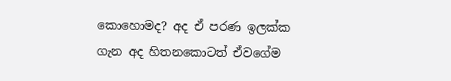කොහොමද? අද ඒ පරණ ඉලක්ක ගැන අද හිතනකොටත් ඒවගේම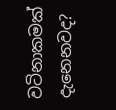වටිනාකමක් දැනෙනවද?